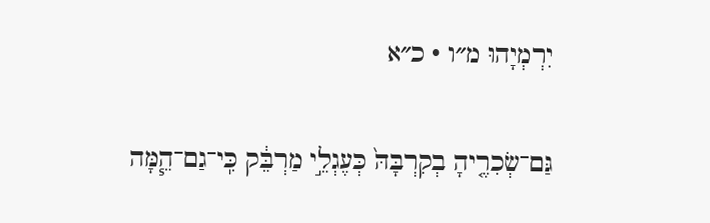יִרְמְיָהוּ מ״ו · כ״א

גַּם־שְׂכִרֶ֤יהָ בְקִרְבָּהּ֙ כְּעֶגְלֵ֣י מַרְבֵּ֔ק כִּֽי־גַם־הֵ֧מָּה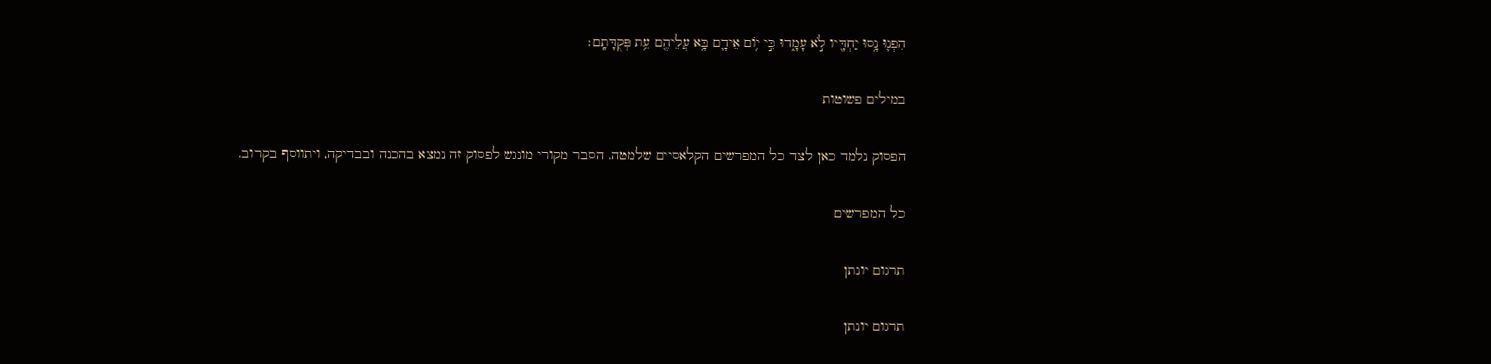הִפְנ֛וּ נָ֥סוּ יַחְדָּ֖יו לֹ֣א עָמָ֑דוּ כִּ֣י י֥וֹם אֵידָ֛ם בָּ֥א עֲלֵיהֶ֖ם עֵ֥ת פְּקֻדָּתָֽם׃

במילים פשוטות

הפסוק נלמד כאן לצד כל המפרשים הקלאסיים שלמטה. הסבר מקורי מונגש לפסוק זה נמצא בהכנה ובבדיקה, ויתווסף בקרוב.

כל המפרשים

תרגום יונתן

תרגום יונתן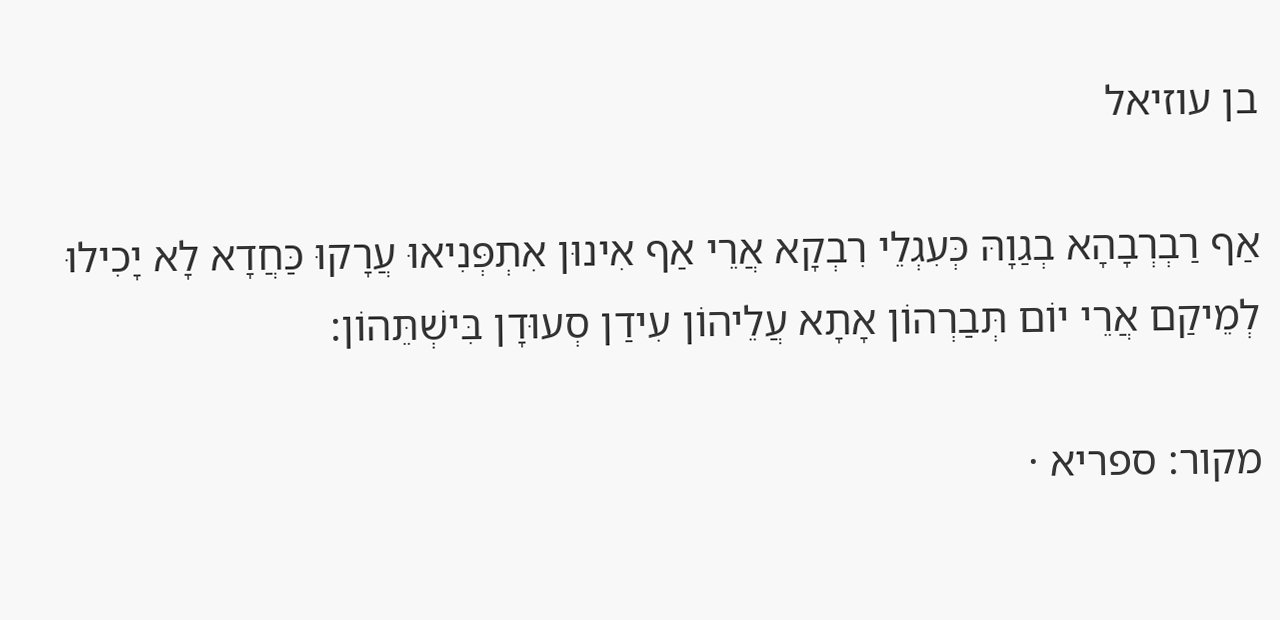בן עוזיאל

אַף רַבְרְבָהָא בְגַוָהּ כְּעִגְלֵי רִבְקָא אֲרֵי אַף אִינוּן אִתְפְּנִיאוּ עֲרָקוּ כַּחֲדָא לָא יָכִילוּ לְמֵיקַם אֲרֵי יוֹם תְּבַרְהוֹן אָתָא עֲלֵיהוֹן עִידַן סְעוּדָן בִּישְׁתֵּהוֹן:

מקור: ספריא ·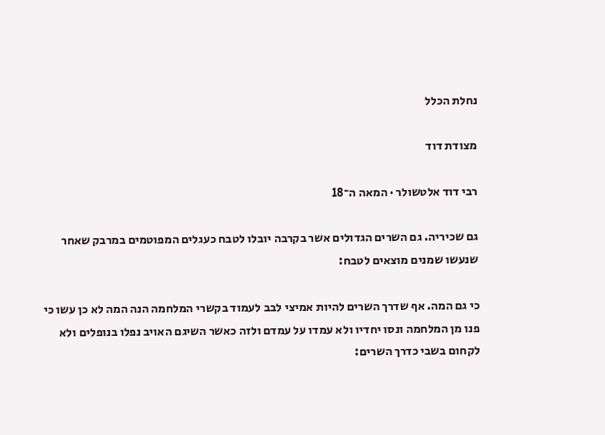נחלת הכלל

מצודת דוד

רבי דוד אלטשולר · המאה ה־18

גם שכיריה. גם השרים הגדולים אשר בקרבה יובלו לטבח כעגלים המפוטמים במרבק שאחר שנעשו שמנים מוצאים לטבח:

כי גם המה. אף שדרך השרים להיות אמיצי לבב לעמוד בקשרי המלחמה הנה המה לא כן עשו כי פנו מן המלחמה ונסו יחדיו ולא עמדו על עמדם ולזה כאשר השיגם האויב נפלו בנופלים ולא לקחום בשבי כדרך השרים: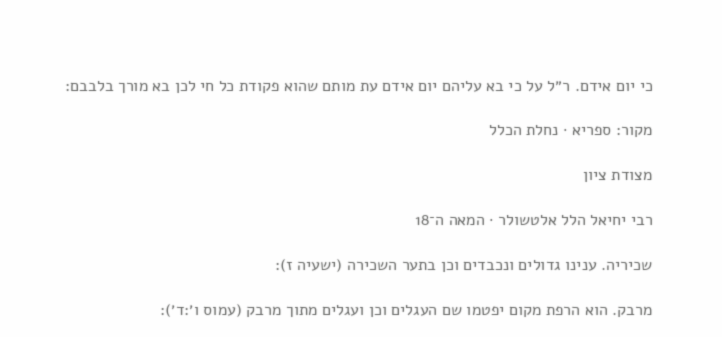כי יום אידם. ר״ל על כי בא עליהם יום אידם עת מותם שהוא פקודת כל חי לכן בא מורך בלבבם:

מקור: ספריא · נחלת הכלל

מצודת ציון

רבי יחיאל הלל אלטשולר · המאה ה־18

שכיריה. ענינו גדולים ונכבדים וכן בתער השכירה (ישעיה ז):

מרבק. הוא הרפת מקום יפטמו שם העגלים וכן ועגלים מתוך מרבק (עמוס ו׳:ד׳):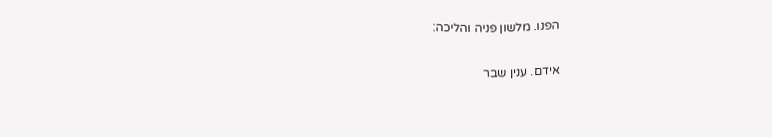הפנו. מלשון פניה והליכה:

אידם. ענין שבר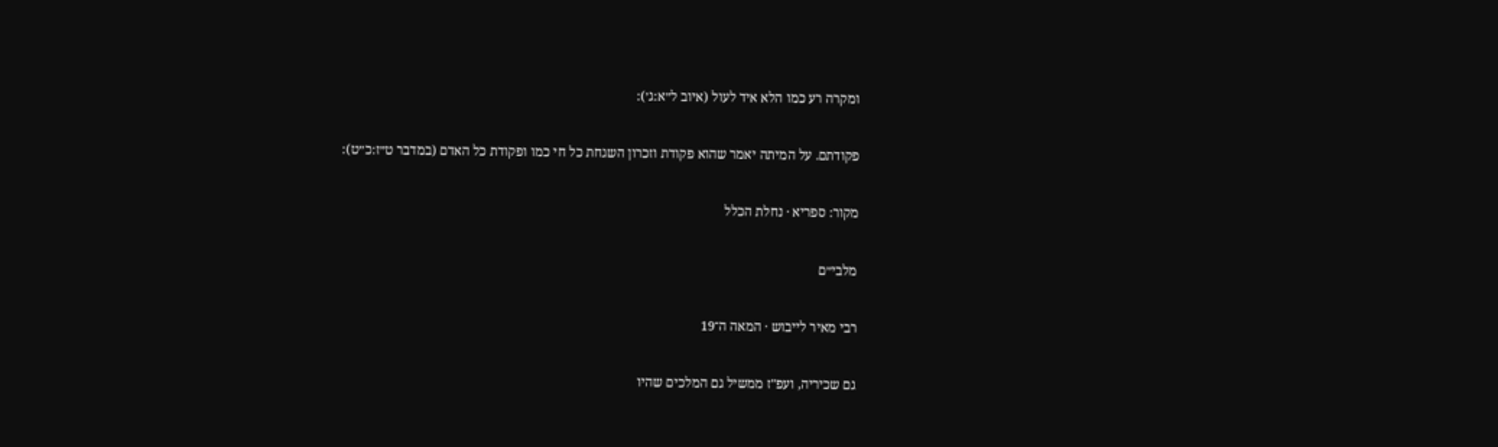ומקרה רע כמו הלא איד לעול (איוב ל״א:ג׳):

פקודתם. על המיתה יאמר שהוא פקודת וזכרון השגחת כל חי כמו ופקודת כל האדם (במדבר ט״ז:כ״ט):

מקור: ספריא · נחלת הכלל

מלבי״ם

רבי מאיר לייבוש · המאה ה־19

גם שכיריה, ועפ"ז ממשיל גם המלכים שהיו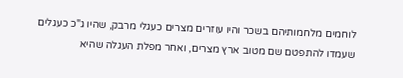לוחמים מלחמותיהם בשכר והיו עוזרים מצרים כעגלי מרבק, שהיו ג"כ כעגלים שעמדו להתפטם שם מטוב ארץ מצרים, ואחר מפלת העגלה שהיא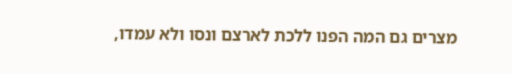מצרים גם המה הפנו ללכת לארצם ונסו ולא עמדו,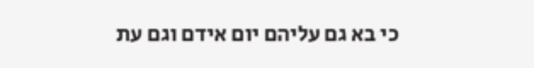כי בא גם עליהם יום אידם וגם עת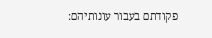פקודתם בעבור עונותיהם: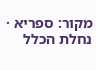מקור: ספריא · נחלת הכלל